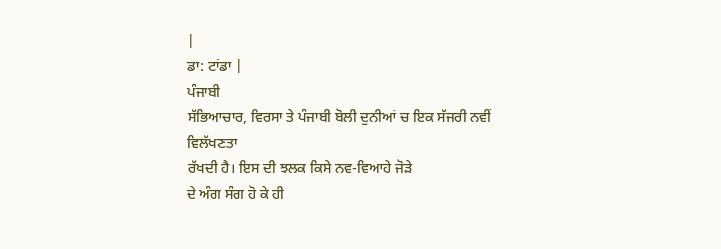|
ਡਾ: ਟਾਂਡਾ |
ਪੰਜਾਬੀ
ਸੱਭਿਆਚਾਰ, ਵਿਰਸਾ ਤੇ ਪੰਜਾਬੀ ਬੋਲੀ ਦੁਨੀਆਂ ਚ ਇਕ ਸੱਜਰੀ ਨਵੀਂ ਵਿਲੱਖਣਤਾ
ਰੱਖਦੀ ਹੈ। ਇਸ ਦੀ ਝਲਕ ਕਿਸੇ ਨਵ-ਵਿਆਹੇ ਜੋੜੇ
ਦੇ ਅੰਗ ਸੰਗ ਹੋ ਕੇ ਹੀ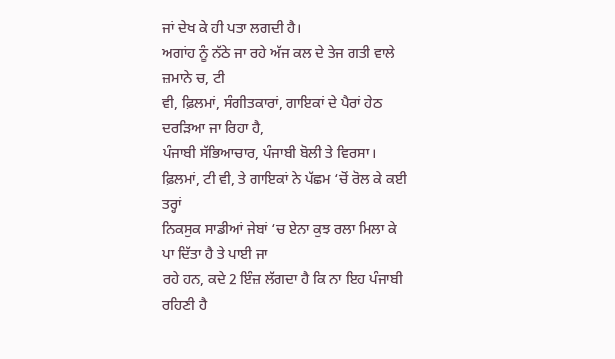ਜਾਂ ਦੇਖ ਕੇ ਹੀ ਪਤਾ ਲਗਦੀ ਹੈ।
ਅਗਾਂਹ ਨੂੰ ਨੱਠੇ ਜਾ ਰਹੇ ਅੱਜ ਕਲ ਦੇ ਤੇਜ ਗਤੀ ਵਾਲੇ ਜ਼ਮਾਨੇ ਚ, ਟੀ
ਵੀ, ਫ਼ਿਲਮਾਂ, ਸੰਗੀਤਕਾਰਾਂ, ਗਾਇਕਾਂ ਦੇ ਪੈਰਾਂ ਹੇਠ ਦਰੜਿਆ ਜਾ ਰਿਹਾ ਹੈ,
ਪੰਜਾਬੀ ਸੱਭਿਆਚਾਰ, ਪੰਜਾਬੀ ਬੋਲੀ ਤੇ ਵਿਰਸਾ।
ਫ਼ਿਲਮਾਂ, ਟੀ ਵੀ, ਤੇ ਗਾਇਕਾਂ ਨੇ ਪੱਛਮ ‘ਚੋਂ ਰੋਲ ਕੇ ਕਈ ਤਰ੍ਹਾਂ
ਨਿਕਸੁਕ ਸਾਡੀਆਂ ਜੇਬਾਂ ‘ਚ ਏਨਾ ਕੁਝ ਰਲਾ ਮਿਲਾ ਕੇ ਪਾ ਦਿੱਤਾ ਹੈ ਤੇ ਪਾਈ ਜਾ
ਰਹੇ ਹਨ, ਕਦੇ 2 ਇੰਜ਼ ਲੱਗਦਾ ਹੈ ਕਿ ਨਾ ਇਹ ਪੰਜਾਬੀ ਰਹਿਣੀ ਹੈ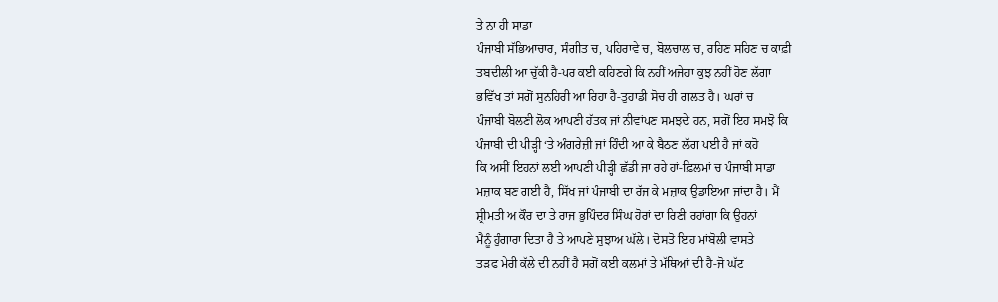ਤੇ ਨਾ ਹੀ ਸਾਡਾ
ਪੰਜਾਬੀ ਸੱਭਿਆਚਾਰ, ਸੰਗੀਤ ਚ, ਪਹਿਰਾਵੇ ਚ, ਬੋਲਚਾਲ ਚ, ਰਹਿਣ ਸਹਿਣ ਚ ਕਾਫ਼ੀ
ਤਬਦੀਲੀ ਆ ਚੁੱਕੀ ਹੈ-ਪਰ ਕਈ ਕਹਿਣਗੇ ਕਿ ਨਹੀਂ ਅਜੇਹਾ ਕੁਝ ਨਹੀਂ ਹੋਣ ਲੱਗਾ
ਭਵਿੱਖ ਤਾਂ ਸਗੋਂ ਸੁਨਹਿਰੀ ਆ ਰਿਹਾ ਹੈ-ਤੁਹਾਡੀ ਸੋਚ ਹੀ ਗਲਤ ਹੈ। ਘਰਾਂ ਚ
ਪੰਜਾਬੀ ਬੋਲਣੀ ਲੋਕ ਆਪਣੀ ਹੱਤਕ ਜਾਂ ਨੀਵਾਂਪਣ ਸਮਝਦੇ ਹਨ, ਸਗੋਂ ਇਹ ਸਮਝੋ ਕਿ
ਪੰਜਾਬੀ ਦੀ ਪੀੜ੍ਹੀ ‘ਤੇ ਅੰਗਰੇਜ਼ੀ ਜਾਂ ਹਿੰਦੀ ਆ ਕੇ ਬੈਠਣ ਲੱਗ ਪਈ ਹੈ ਜਾਂ ਕਹੋ
ਕਿ ਅਸੀਂ ਇਹਨਾਂ ਲਈ ਆਪਣੀ ਪੀੜ੍ਹੀ ਛੱਡੀ ਜਾ ਰਹੇ ਹਾਂ-ਫ਼ਿਲਮਾਂ ਚ ਪੰਜਾਬੀ ਸਾਡਾ
ਮਜ਼ਾਕ ਬਣ ਗਈ ਹੈ, ਸਿੱਖ ਜਾਂ ਪੰਜਾਬੀ ਦਾ ਰੱਜ ਕੇ ਮਜ਼ਾਕ ਉਡਾਇਆ ਜਾਂਦਾ ਹੈ। ਮੈਂ
ਸ਼੍ਰੀਮਤੀ ਅ ਕੌਰ ਦਾ ਤੇ ਰਾਜ ਭੁਪਿੰਦਰ ਸਿੰਘ ਹੋਰਾਂ ਦਾ ਰਿਣੀ ਰਹਾਂਗਾ ਕਿ ਉਹਨਾਂ
ਮੈਨੂੰ ਹੁੰਗਾਰਾ ਦਿਤਾ ਹੈ ਤੇ ਆਪਣੇ ਸੁਝਾਅ ਘੱਲੇ। ਦੋਸਤੋ ਇਹ ਮਾਂਬੋਲੀ ਵਾਸਤੇ
ਤੜਫ ਮੇਰੀ ਕੱਲੇ ਦੀ ਨਹੀਂ ਹੈ ਸਗੋਂ ਕਈ ਕਲਮਾਂ ਤੇ ਮੱਥਿਆਂ ਦੀ ਹੈ-ਜੋ ਘੱਟ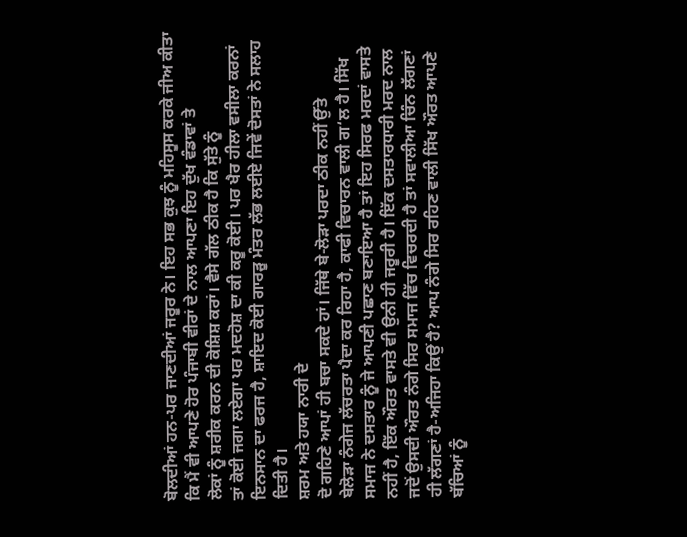ਬੋਲਦੀਆਂ ਹਨ-ਪਰ ਜਾਣਦੀਆਂ ਜਰੂਰ ਨੇ। ਇਹ ਸਭ ਕੁਝ ਨੂੰ ਮਹਿਸੂਸ ਕਰਕੇ ਜੀਅ ਕੀਤਾ
ਕਿ ਮੈਂ ਵੀ ਆਪਣੇ ਹੋਰ ਪੰਜਾਬੀ ਵੀਰਾਂ ਦੇ ਨਾਲ ਆਪਣਾ ਇਹ ਦੁੱਖ ਵੰਡਾਵਾਂ ਤੇ
ਲੋਕਾਂ ਨੂੰ ਸ਼ਰੀਕ ਕਰਨ ਦੀ ਕੋਸ਼ਿਸ਼ ਕਰਾਂ। ਵੈਸੇ ਗੱਲ ਠੀਕ ਹੈ ਕਿ ਸੁੱਤੇ ਨੂੰ
ਤਾਂ ਕੋਈ ਜਗਾ ਲਏਗਾ ਪਰ ਮਦਹੋਸ਼ ਦਾ ਕੀ ਕਰੂ ਕੋਈ। ਪਰ ਖੈਰ ਹੀਲਾ ਵਸੀਲਾ ਕਰਨਾਂ
ਇਨਸਾਨ ਦਾ ਫਰਜ ਹੈ, ਸ਼ਾਇਦ ਕੋਈ ਗਾਰੜੂ ਮੰਤਰ ਲੱਭ ਲਈਏ ਜਿਵੇਂ ਦੋਸਤਾਂ ਨੇ ਸਲਾਹ
ਦਿਤੀ ਹੈ।
ਸ਼ਰਮ ਅਤੇ ਹਯਾ ਨਾਰੀ ਦੇ
ਦੋ ਗਹਿਣੇ ਆਪਾਂ ਹੀ ਬਚਾ ਸਕਦੇ ਹਾਂ। ਜਿੱਥੇ ਬੇ-ਲੋੜਾ ਪਰਦਾ ਠੀਕ ਨਹੀਂ ਉੱਤੇ
ਬੇਲੋੜਾ ਨੰਗੇਜ ਲੱਚਰਤਾ ਪੈਦਾ ਕਰ ਰਿਹਾ ਹੈ, ਕਾਫੀ ਵਿਚਾਰਨ ਵਾਲੀ ਗ‘ਲ ਹੈ। ਸਿੱਖ
ਸਮਾਜ ਨੇ ਦਸਤਾਰ ਨੂੰ ਜੇ ਆਪਣੀ ਪਛਾਣ ਬਣਾਇਆ ਹੈ ਤਾਂ ਇਹ ਸਿਰਫ ਮਰਦਾਂ ਵਾਸਤੇ
ਨਹੀਂ ਹੈ, ਇੱਕ ਔਰਤ ਵਾਸਤੇ ਵੀ ਉਨੀ ਹੀ ਜਰੂਰੀ ਹੈ। ਇੱਕ ਦਸਤਾਰਧਾਰੀ ਮਰਦ ਨਾਲ
ਜਦੋਂ ਉਸਦੀ ਔਰਤ ਨੰਗੇ ਸਿਰ ਸਮਾਜ ਵਿੱਚ ਵਿਚਰਦੀ ਹੈ ਤਾਂ ਸਵਾਲੀਆ ਚਿੰਨ ਲੱਗਣਾਂ
ਹੀ ਲੱਗਣਾਂ ਹੈ-ਅਜਿਹਾ ਕਿਉਂ ਹੈ? ਆਪ ਨੰਗੇ ਸਿਰ ਰਹਿਣ ਵਾਲੀ ਸਿੱਖ ਔਰਤ ਆਪਣੇ
ਬੱਚਿਆਂ ਨੂੰ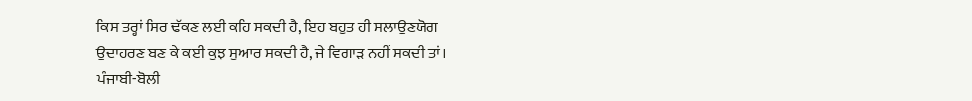ਕਿਸ ਤਰ੍ਹਾਂ ਸਿਰ ਢੱਕਣ ਲਈ ਕਹਿ ਸਕਦੀ ਹੈ, ਇਹ ਬਹੁਤ ਹੀ ਸਲਾਉਣਯੋਗ
ਉਦਾਹਰਣ ਬਣ ਕੇ ਕਈ ਕੁਝ ਸੁਆਰ ਸਕਦੀ ਹੈ, ਜੇ ਵਿਗਾੜ ਨਹੀਂ ਸਕਦੀ ਤਾਂ।
ਪੰਜਾਬੀ-ਬੋਲੀ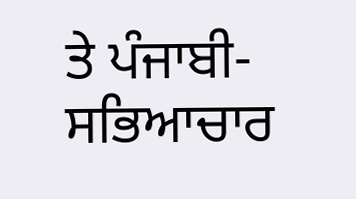ਤੇ ਪੰਜਾਬੀ-ਸਭਿਆਚਾਰ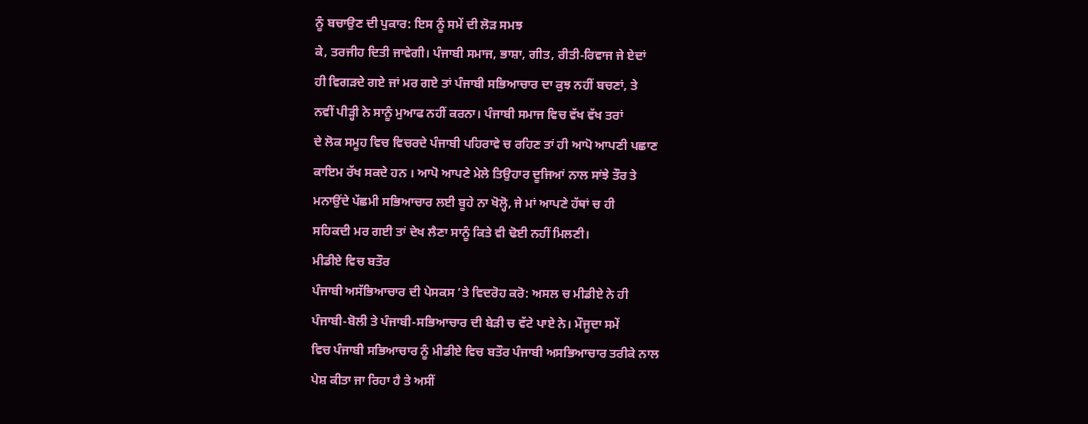ਨੂੰ ਬਚਾਉਣ ਦੀ ਪੁਕਾਰ: ਇਸ ਨੂੰ ਸਮੇਂ ਦੀ ਲੋੜ ਸਮਝ
ਕੇ, ਤਰਜੀਹ ਦਿਤੀ ਜਾਵੇਗੀ। ਪੰਜਾਬੀ ਸਮਾਜ, ਭਾਸ਼ਾ, ਗੀਤ, ਰੀਤੀ-ਰਿਵਾਜ ਜੇ ਏਦਾਂ
ਹੀ ਵਿਗੜਦੇ ਗਏ ਜਾਂ ਮਰ ਗਏ ਤਾਂ ਪੰਜਾਬੀ ਸਭਿਆਚਾਰ ਦਾ ਕੁਝ ਨਹੀਂ ਬਚਣਾਂ, ਤੇ
ਨਵੀਂ ਪੀੜ੍ਹੀ ਨੇ ਸਾਨੂੰ ਮੁਆਫ ਨਹੀਂ ਕਰਨਾ। ਪੰਜਾਬੀ ਸਮਾਜ ਵਿਚ ਵੱਖ ਵੱਖ ਤਰਾਂ
ਦੇ ਲੋਕ ਸਮੂਹ ਵਿਚ ਵਿਚਰਦੇ ਪੰਜਾਬੀ ਪਹਿਰਾਵੇ ਚ ਰਹਿਣ ਤਾਂ ਹੀ ਆਪੋ ਆਪਣੀ ਪਛਾਣ
ਕਾਇਮ ਰੱਖ ਸਕਦੇ ਹਨ । ਆਪੋ ਆਪਣੇ ਮੇਲੇ ਤਿਉਹਾਰ ਦੂਜਿਆਂ ਨਾਲ ਸਾਂਝੇ ਤੌਰ ਤੇ
ਮਨਾਉਂਦੇ ਪੱਛਮੀ ਸਭਿਆਚਾਰ ਲਈ ਬੂਹੇ ਨਾ ਖੋਲ੍ਹੋ, ਜੇ ਮਾਂ ਆਪਣੇ ਹੱਥਾਂ ਚ ਹੀ
ਸਹਿਕਦੀ ਮਰ ਗਈ ਤਾਂ ਦੇਖ ਲੈਣਾ ਸਾਨੂੰ ਕਿਤੇ ਵੀ ਢੋਈ ਨਹੀਂ ਮਿਲਣੀ।
ਮੀਡੀਏ ਵਿਚ ਬਤੌਰ
ਪੰਜਾਬੀ ਅਸੱਭਿਆਚਾਰ ਦੀ ਪੇਸਕਸ ’ਤੇ ਵਿਦਰੋਹ ਕਰੋ: ਅਸਲ ਚ ਮੀਡੀਏ ਨੇ ਹੀ
ਪੰਜਾਬੀ-ਬੋਲੀ ਤੇ ਪੰਜਾਬੀ-ਸਭਿਆਚਾਰ ਦੀ ਬੇੜੀ ਚ ਵੱਟੇ ਪਾਏ ਨੇ। ਮੌਜੂਦਾ ਸਮੇਂ
ਵਿਚ ਪੰਜਾਬੀ ਸਭਿਆਚਾਰ ਨੂੰ ਮੀਡੀਏ ਵਿਚ ਬਤੌਰ ਪੰਜਾਬੀ ਅਸਭਿਆਚਾਰ ਤਰੀਕੇ ਨਾਲ
ਪੇਸ਼ ਕੀਤਾ ਜਾ ਰਿਹਾ ਹੈ ਤੇ ਅਸੀਂ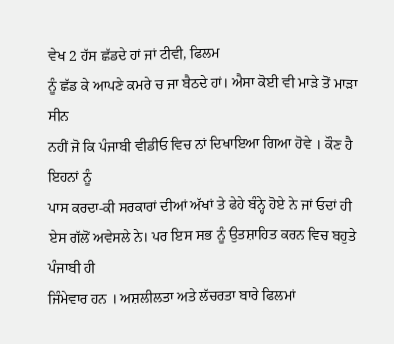ਵੇਖ 2 ਹੱਸ ਛੱਡਦੇ ਹਾਂ ਜਾਂ ਟੀਵੀ, ਫਿਲਮ
ਨੂੰ ਛੱਡ ਕੇ ਆਪਣੇ ਕਮਰੇ ਚ ਜਾ ਬੈਠਦੇ ਹਾਂ। ਐਸਾ ਕੋਈ ਵੀ ਮਾੜੇ ਤੋਂ ਮਾੜਾ ਸੀਨ
ਨਹੀਂ ਜੋ ਕਿ ਪੰਜਾਬੀ ਵੀਡੀਓ ਵਿਚ ਨਾਂ ਦਿਖਾਇਆ ਗਿਆ ਹੋਵੇ । ਕੌਣ ਹੈ ਇਹਨਾਂ ਨੂੰ
ਪਾਸ ਕਰਦਾ-ਕੀ ਸਰਕਾਰਾਂ ਦੀਆਂ ਅੱਖਾਂ ਤੇ ਫੇਹੇ ਬੰਨ੍ਹੇ ਹੋਏ ਨੇ ਜਾਂ ਓਦਾਂ ਹੀ
ਏਸ ਗੱਲੋਂ ਅਵੇਸਲੇ ਨੇ। ਪਰ ਇਸ ਸਭ ਨੂੰ ਉਤਸ਼ਾਹਿਤ ਕਰਨ ਵਿਚ ਬਹੁਤੇ ਪੰਜਾਬੀ ਹੀ
ਜਿੰਮੇਵਾਰ ਹਨ । ਅਸ਼ਲੀਲਤਾ ਅਤੇ ਲੱਚਰਤਾ ਬਾਰੇ ਫਿਲਮਾਂ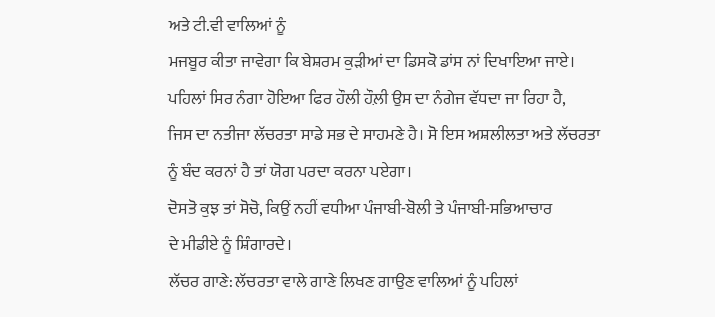ਅਤੇ ਟੀ.ਵੀ ਵਾਲਿਆਂ ਨੂੰ
ਮਜਬੂਰ ਕੀਤਾ ਜਾਵੇਗਾ ਕਿ ਬੇਸ਼ਰਮ ਕੁੜੀਆਂ ਦਾ ਡਿਸਕੋ ਡਾਂਸ ਨਾਂ ਦਿਖਾਇਆ ਜਾਏ।
ਪਹਿਲਾਂ ਸਿਰ ਨੰਗਾ ਹੋਇਆ ਫਿਰ ਹੌਲੀ ਹੌਲ਼ੀ ਉਸ ਦਾ ਨੰਗੇਜ ਵੱਧਦਾ ਜਾ ਰਿਹਾ ਹੈ,
ਜਿਸ ਦਾ ਨਤੀਜਾ ਲੱਚਰਤਾ ਸਾਡੇ ਸਭ ਦੇ ਸਾਹਮਣੇ ਹੈ। ਸੋ ਇਸ ਅਸ਼ਲੀਲਤਾ ਅਤੇ ਲੱਚਰਤਾ
ਨੂੰ ਬੰਦ ਕਰਨਾਂ ਹੈ ਤਾਂ ਯੋਗ ਪਰਦਾ ਕਰਨਾ ਪਏਗਾ।
ਦੋਸਤੋ ਕੁਝ ਤਾਂ ਸੋਚੋ, ਕਿਉਂ ਨਹੀਂ ਵਧੀਆ ਪੰਜਾਬੀ-ਬੋਲੀ ਤੇ ਪੰਜਾਬੀ-ਸਭਿਆਚਾਰ
ਦੇ ਮੀਡੀਏ ਨੂੰ ਸ਼ਿੰਗਾਰਦੇ।
ਲੱਚਰ ਗਾਣੇ: ਲੱਚਰਤਾ ਵਾਲੇ ਗਾਣੇ ਲਿਖਣ ਗਾਉਣ ਵਾਲਿਆਂ ਨੂੰ ਪਹਿਲਾਂ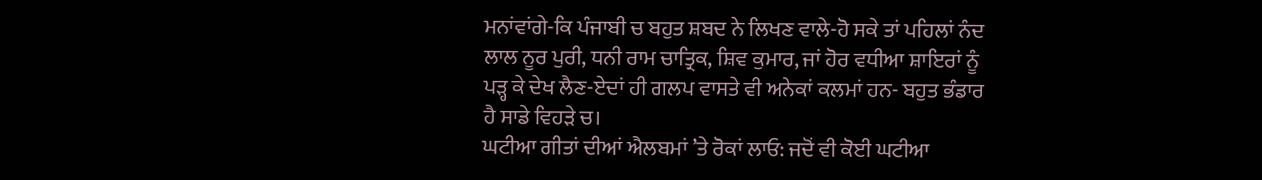ਮਨਾਂਵਾਂਗੇ-ਕਿ ਪੰਜਾਬੀ ਚ ਬਹੁਤ ਸ਼ਬਦ ਨੇ ਲਿਖਣ ਵਾਲੇ-ਹੋ ਸਕੇ ਤਾਂ ਪਹਿਲਾਂ ਨੰਦ
ਲਾਲ ਨੂਰ ਪੁਰੀ, ਧਨੀ ਰਾਮ ਚਾਤ੍ਰਿਕ, ਸ਼ਿਵ ਕੁਮਾਰ, ਜਾਂ ਹੋਰ ਵਧੀਆ ਸ਼ਾਇਰਾਂ ਨੂੰ
ਪੜ੍ਹ ਕੇ ਦੇਖ ਲੈਣ-ਏਦਾਂ ਹੀ ਗਲਪ ਵਾਸਤੇ ਵੀ ਅਨੇਕਾਂ ਕਲਮਾਂ ਹਨ- ਬਹੁਤ ਭੰਡਾਰ
ਹੈ ਸਾਡੇ ਵਿਹੜੇ ਚ।
ਘਟੀਆ ਗੀਤਾਂ ਦੀਆਂ ਐਲਬਮਾਂ ’ਤੇ ਰੋਕਾਂ ਲਾਓ: ਜਦੋਂ ਵੀ ਕੋਈ ਘਟੀਆ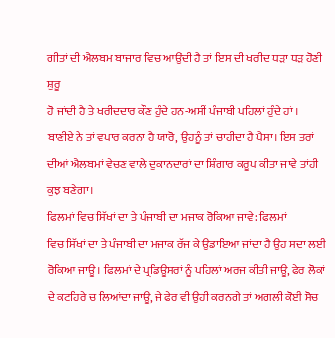ਗੀਤਾਂ ਦੀ ਐਲਬਮ ਬਾਜਾਰ ਵਿਚ ਆਉਂਦੀ ਹੈ ਤਾਂ ਇਸ ਦੀ ਖਰੀਦ ਧੜਾ ਧੜ ਹੋਣੀ ਸ਼ੁਰੂ
ਹੋ ਜਾਂਦੀ ਹੈ ਤੇ ਖਰੀਦਦਾਰ ਕੌਣ ਹੁੰਦੇ ਹਨ-ਅਸੀਂ ਪੰਜਾਬੀ ਪਹਿਲਾਂ ਹੁੰਦੇ ਹਾਂ ।
ਬਾਣੀਏ ਨੇ ਤਾਂ ਵਪਾਰ ਕਰਨਾ ਹੈ ਯਾਰੋ, ਉਹਨੂੰ ਤਾਂ ਚਾਹੀਦਾ ਹੈ ਪੈਸਾ। ਇਸ ਤਰਾਂ
ਦੀਆਂ ਐਲਬਮਾਂ ਵੇਚਣ ਵਾਲੇ ਦੁਕਾਨਦਾਰਾਂ ਦਾ ਸ਼ਿੰਗਾਰ ਕਰੂਪ ਕੀਤਾ ਜਾਵੇ ਤਾਂਹੀ
ਕੁਝ ਬਣੇਗਾ।
ਫਿਲਮਾਂ ਵਿਚ ਸਿੱਖਾਂ ਦਾ ਤੇ ਪੰਜਾਬੀ ਦਾ ਮਜਾਕ ਰੋਕਿਆ ਜਾਵੇ: ਫਿਲਮਾਂ
ਵਿਚ ਸਿੱਖਾਂ ਦਾ ਤੇ ਪੰਜਾਬੀ ਦਾ ਮਜਾਕ ਰੱਜ ਕੇ ਉਡਾਇਆ ਜਾਂਦਾ ਹੈ ਉਹ ਸਦਾ ਲਈ
ਰੋਕਿਆ ਜਾਊ। ਫਿਲਮਾਂ ਦੇ ਪ੍ਰਡਿਊਸਰਾਂ ਨੂੰ ਪਹਿਲਾਂ ਅਰਜ ਕੀਤੀ ਜਾਊ, ਫੇਰ ਲੋਕਾਂ
ਦੇ ਕਟਹਿਰੇ ਚ ਲਿਆਂਦਾ ਜਾਊ, ਜੇ ਫੇਰ ਵੀ ਉਹੀ ਕਰਨਗੇ ਤਾਂ ਅਗਲੀ ਕੋਈ ਸੋਚ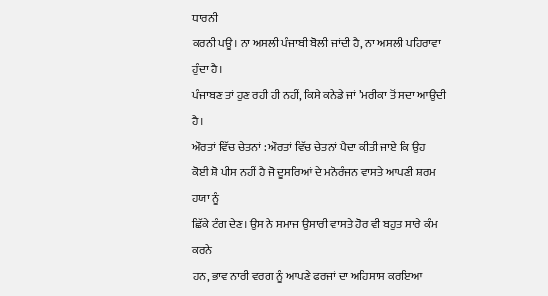ਧਾਰਨੀ
ਕਰਨੀ ਪਊ। ਨਾ ਅਸਲੀ ਪੰਜਾਬੀ ਬੋਲੀ ਜਾਂਦੀ ਹੈ, ਨਾ ਅਸਲੀ ਪਹਿਰਾਵਾ ਹੁੰਦਾ ਹੈ।
ਪੰਜਾਬਣ ਤਾਂ ਹੁਣ ਰਹੀ ਹੀ ਨਹੀਂ, ਕਿਸੇ ਕਨੇਡੇ ਜਾਂ ’ਮਰੀਕਾ ਤੋਂ ਸਦਾ ਆਉਦੀ ਹੈ।
ਔਰਤਾਂ ਵਿੱਚ ਚੇਤਨਾਂ : ਔਰਤਾਂ ਵਿੱਚ ਚੇਤਨਾਂ ਪੈਦਾ ਕੀਤੀ ਜਾਏ ਕਿ ਉਹ
ਕੋਈ ਸ਼ੋ ਪੀਸ ਨਹੀਂ ਹੈ ਜੋ ਦੂਸਰਿਆਂ ਦੇ ਮਨੋਰੰਜਨ ਵਾਸਤੇ ਆਪਣੀ ਸ਼ਰਮ ਹਯਾ ਨੂੰ
ਛਿੱਕੇ ਟੰਗ ਦੇਣ। ਉਸ ਨੇ ਸਮਾਜ ਉਸਾਰੀ ਵਾਸਤੇ ਹੋਰ ਵੀ ਬਹੁਤ ਸਾਰੇ ਕੰਮ ਕਰਨੇ
ਹਨ, ਭਾਵ ਨਾਰੀ ਵਰਗ ਨੂੰ ਆਪਣੇ ਫਰਜਾਂ ਦਾ ਅਹਿਸਾਸ ਕਰਇਆ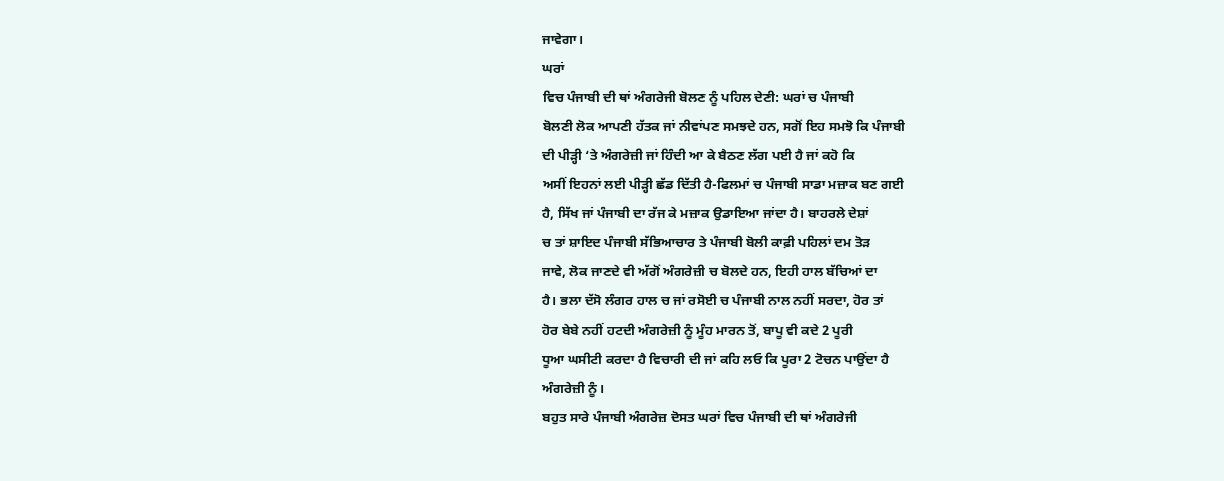ਜਾਵੇਗਾ।
ਘਰਾਂ
ਵਿਚ ਪੰਜਾਬੀ ਦੀ ਥਾਂ ਅੰਗਰੇਜੀ ਬੋਲਣ ਨੂੰ ਪਹਿਲ ਦੇਣੀ: ਘਰਾਂ ਚ ਪੰਜਾਬੀ
ਬੋਲਣੀ ਲੋਕ ਆਪਣੀ ਹੱਤਕ ਜਾਂ ਨੀਵਾਂਪਣ ਸਮਝਦੇ ਹਨ, ਸਗੋਂ ਇਹ ਸਮਝੋ ਕਿ ਪੰਜਾਬੀ
ਦੀ ਪੀੜ੍ਹੀ ‘ਤੇ ਅੰਗਰੇਜ਼ੀ ਜਾਂ ਹਿੰਦੀ ਆ ਕੇ ਬੈਠਣ ਲੱਗ ਪਈ ਹੈ ਜਾਂ ਕਹੋ ਕਿ
ਅਸੀਂ ਇਹਨਾਂ ਲਈ ਪੀੜ੍ਹੀ ਛੱਡ ਦਿੱਤੀ ਹੈ-ਫਿਲਮਾਂ ਚ ਪੰਜਾਬੀ ਸਾਡਾ ਮਜ਼ਾਕ ਬਣ ਗਈ
ਹੈ, ਸਿੱਖ ਜਾਂ ਪੰਜਾਬੀ ਦਾ ਰੱਜ ਕੇ ਮਜ਼ਾਕ ਉਡਾਇਆ ਜਾਂਦਾ ਹੈ। ਬਾਹਰਲੇ ਦੇਸ਼ਾਂ
ਚ ਤਾਂ ਸ਼ਾਇਦ ਪੰਜਾਬੀ ਸੱਭਿਆਚਾਰ ਤੇ ਪੰਜਾਬੀ ਬੋਲੀ ਕਾਫ਼ੀ ਪਹਿਲਾਂ ਦਮ ਤੋੜ
ਜਾਵੇ, ਲੋਕ ਜਾਣਦੇ ਵੀ ਅੱਗੋਂ ਅੰਗਰੇਜ਼ੀ ਚ ਬੋਲਦੇ ਹਨ, ਇਹੀ ਹਾਲ ਬੱਚਿਆਂ ਦਾ
ਹੈ। ਭਲਾ ਦੱਸੋ ਲੰਗਰ ਹਾਲ ਚ ਜਾਂ ਰਸੋਈ ਚ ਪੰਜਾਬੀ ਨਾਲ ਨਹੀਂ ਸਰਦਾ, ਹੋਰ ਤਾਂ
ਹੋਰ ਬੇਬੇ ਨਹੀਂ ਹਟਦੀ ਅੰਗਰੇਜ਼ੀ ਨੂੰ ਮੂੰਹ ਮਾਰਨ ਤੋਂ, ਬਾਪੂ ਵੀ ਕਦੇ 2 ਪੂਰੀ
ਧੂਆ ਘਸੀਟੀ ਕਰਦਾ ਹੈ ਵਿਚਾਰੀ ਦੀ ਜਾਂ ਕਹਿ ਲਓ ਕਿ ਪੂਰਾ 2 ਟੋਚਨ ਪਾਉਂਦਾ ਹੈ
ਅੰਗਰੇਜ਼ੀ ਨੂੰ।
ਬਹੁਤ ਸਾਰੇ ਪੰਜਾਬੀ ਅੰਗਰੇਜ਼ ਦੋਸਤ ਘਰਾਂ ਵਿਚ ਪੰਜਾਬੀ ਦੀ ਥਾਂ ਅੰਗਰੇਜੀ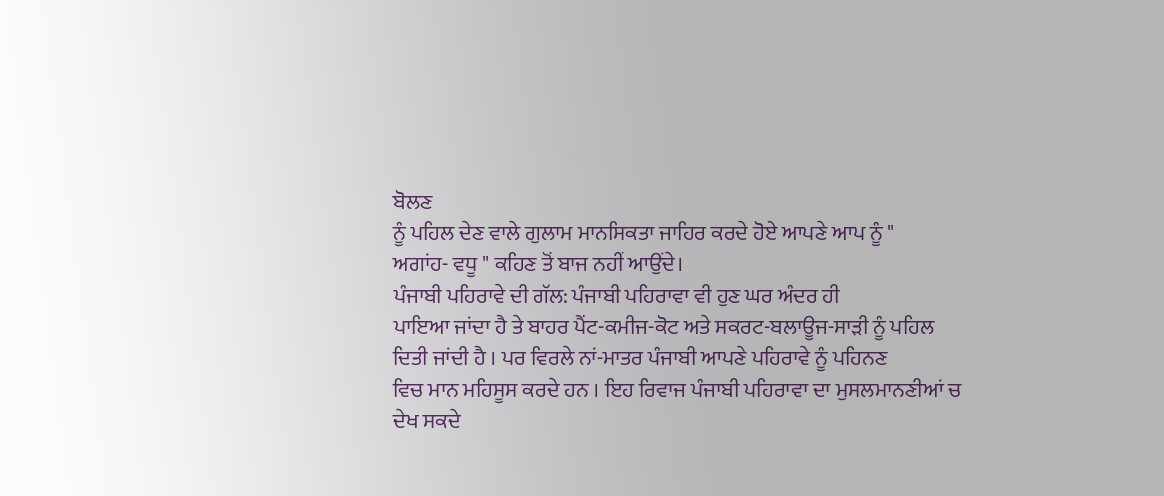ਬੋਲਣ
ਨੂੰ ਪਹਿਲ ਦੇਣ ਵਾਲੇ ਗੁਲਾਮ ਮਾਨਸਿਕਤਾ ਜਾਹਿਰ ਕਰਦੇ ਹੋਏ ਆਪਣੇ ਆਪ ਨੂੰ "
ਅਗਾਂਹ- ਵਧੂ " ਕਹਿਣ ਤੋਂ ਬਾਜ ਨਹੀਂ ਆਉਂਦੇ।
ਪੰਜਾਬੀ ਪਹਿਰਾਵੇ ਦੀ ਗੱਲ: ਪੰਜਾਬੀ ਪਹਿਰਾਵਾ ਵੀ ਹੁਣ ਘਰ ਅੰਦਰ ਹੀ
ਪਾਇਆ ਜਾਂਦਾ ਹੈ ਤੇ ਬਾਹਰ ਪੈਂਟ-ਕਮੀਜ-ਕੋਟ ਅਤੇ ਸਕਰਟ-ਬਲਾਊਜ-ਸਾੜੀ ਨੂੰ ਪਹਿਲ
ਦਿਤੀ ਜਾਂਦੀ ਹੈ । ਪਰ ਵਿਰਲੇ ਨਾਂ-ਮਾਤਰ ਪੰਜਾਬੀ ਆਪਣੇ ਪਹਿਰਾਵੇ ਨੂੰ ਪਹਿਨਣ
ਵਿਚ ਮਾਨ ਮਹਿਸੂਸ ਕਰਦੇ ਹਨ । ਇਹ ਰਿਵਾਜ ਪੰਜਾਬੀ ਪਹਿਰਾਵਾ ਦਾ ਮੁਸਲਮਾਨਣੀਆਂ ਚ
ਦੇਖ ਸਕਦੇ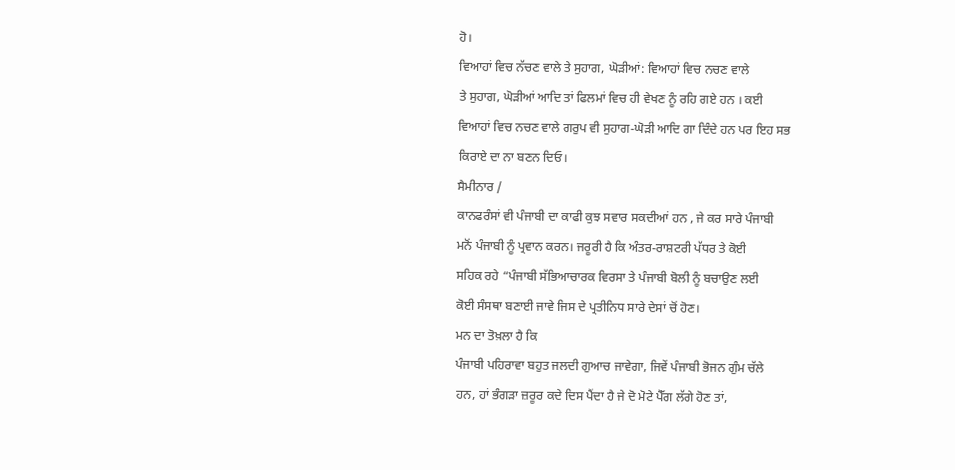ਹੋ।
ਵਿਆਹਾਂ ਵਿਚ ਨੱਚਣ ਵਾਲੇ ਤੇ ਸੁਹਾਗ, ਘੋੜੀਆਂ: ਵਿਆਹਾਂ ਵਿਚ ਨਚਣ ਵਾਲੇ
ਤੇ ਸੁਹਾਗ, ਘੋੜੀਆਂ ਆਦਿ ਤਾਂ ਫਿਲਮਾਂ ਵਿਚ ਹੀ ਵੇਖਣ ਨੂੰ ਰਹਿ ਗਏ ਹਨ । ਕਈ
ਵਿਆਹਾਂ ਵਿਚ ਨਚਣ ਵਾਲੇ ਗਰੁਪ ਵੀ ਸੁਹਾਗ-ਘੋੜੀ ਆਦਿ ਗਾ ਦਿੰਦੇ ਹਨ ਪਰ ਇਹ ਸਭ
ਕਿਰਾਏ ਦਾ ਨਾ ਬਣਨ ਦਿਓ।
ਸੈਮੀਨਾਰ /
ਕਾਨਫਰੰਸਾਂ ਵੀ ਪੰਜਾਬੀ ਦਾ ਕਾਫੀ ਕੁਝ ਸਵਾਰ ਸਕਦੀਆਂ ਹਨ , ਜੇ ਕਰ ਸਾਰੇ ਪੰਜਾਬੀ
ਮਨੋਂ ਪੰਜਾਬੀ ਨੂੰ ਪ੍ਰਵਾਨ ਕਰਨ। ਜਰੂਰੀ ਹੈ ਕਿ ਅੰਤਰ-ਰਾਸ਼ਟਰੀ ਪੱਧਰ ਤੇ ਕੋਈ
ਸਹਿਕ ਰਹੇ “ਪੰਜਾਬੀ ਸੱਭਿਆਚਾਰਕ ਵਿਰਸਾ ਤੇ ਪੰਜਾਬੀ ਬੋਲੀ ਨੂੰ ਬਚਾਉਣ ਲਈ
ਕੋਈ ਸੰਸਥਾ ਬਣਾਈ ਜਾਵੇ ਜਿਸ ਦੇ ਪ੍ਰਤੀਨਿਧ ਸਾਰੇ ਦੇਸਾਂ ਚੋਂ ਹੋਣ।
ਮਨ ਦਾ ਤੋਖ਼ਲਾ ਹੈ ਕਿ
ਪੰਜਾਬੀ ਪਹਿਰਾਵਾ ਬਹੁਤ ਜਲਦੀ ਗੁਆਚ ਜਾਵੇਗਾ, ਜਿਵੇਂ ਪੰਜਾਬੀ ਭੋਜਨ ਗੁੰਮ ਚੱਲੇ
ਹਨ, ਹਾਂ ਭੰਗੜਾ ਜ਼ਰੂਰ ਕਦੇ ਦਿਸ ਪੈਂਦਾ ਹੈ ਜੇ ਦੋ ਮੋਟੇ ਪੈੱਗ ਲੱਗੇ ਹੋਣ ਤਾਂ,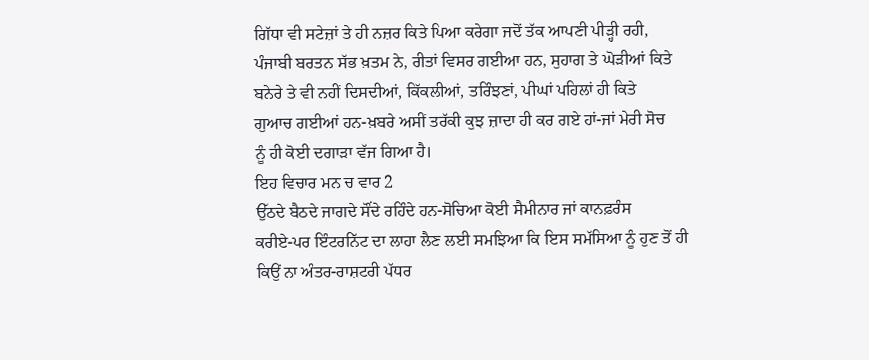ਗਿੱਧਾ ਵੀ ਸਟੇਜ਼ਾਂ ਤੇ ਹੀ ਨਜ਼ਰ ਕਿਤੇ ਪਿਆ ਕਰੇਗਾ ਜਦੋਂ ਤੱਕ ਆਪਣੀ ਪੀੜ੍ਹੀ ਰਹੀ,
ਪੰਜਾਬੀ ਬਰਤਨ ਸੱਭ ਖ਼ਤਮ ਨੇ, ਰੀਤਾਂ ਵਿਸਰ ਗਈਆ ਹਨ, ਸੁਹਾਗ ਤੇ ਘੋੜੀਆਂ ਕਿਤੇ
ਬਨੇਰੇ ਤੇ ਵੀ ਨਹੀਂ ਦਿਸਦੀਆਂ, ਕਿੱਕਲੀਆਂ, ਤਰਿੰਝਣਾਂ, ਪੀਘਾਂ ਪਹਿਲਾਂ ਹੀ ਕਿਤੇ
ਗੁਆਚ ਗਈਆਂ ਹਨ-ਖ਼ਬਰੇ ਅਸੀਂ ਤਰੱਕੀ ਕੁਝ ਜ਼ਾਦਾ ਹੀ ਕਰ ਗਏ ਹਾਂ-ਜਾਂ ਮੇਰੀ ਸੋਚ
ਨੂੰ ਹੀ ਕੋਈ ਦਗਾੜਾ ਵੱਜ ਗਿਆ ਹੈ।
ਇਹ ਵਿਚਾਰ ਮਨ ਚ ਵਾਰ 2
ਉੱਠਦੇ ਬੈਠਦੇ ਜਾਗਦੇ ਸੌਂਦੇ ਰਹਿੰਦੇ ਹਨ-ਸੋਚਿਆ ਕੋਈ ਸੈਮੀਨਾਰ ਜਾਂ ਕਾਨਫ਼ਰੰਸ
ਕਰੀਏ-ਪਰ ਇੰਟਰਨਿੱਟ ਦਾ ਲਾਹਾ ਲੈਣ ਲਈ ਸਮਝਿਆ ਕਿ ਇਸ ਸਮੱਸਿਆ ਨੂੰ ਹੁਣ ਤੋਂ ਹੀ
ਕਿਉਂ ਨਾ ਅੰਤਰ-ਰਾਸ਼ਟਰੀ ਪੱਧਰ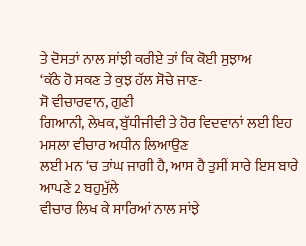ਤੇ ਦੋਸਤਾਂ ਨਾਲ ਸਾਂਝੀ ਕਰੀਏ ਤਾਂ ਕਿ ਕੋਈ ਸੁਝਾਅ
‘ਕੱਠੇ ਹੋ ਸਕਣ ਤੇ ਕੁਝ ਹੱਲ ਸੋਚੇ ਜਾਣ-
ਸੋ ਵੀਚਾਰਵਾਨ, ਗੁਣੀ
ਗਿਆਨੀ, ਲੇਖਕ, ਬੁੱਧੀਜੀਵੀ ਤੇ ਹੋਰ ਵਿਦਵਾਨਾਂ ਲਈ ਇਹ ਮਸਲਾ ਵੀਚਾਰ ਅਧੀਨ ਲਿਆਉਣ
ਲਈ ਮਨ ‘ਚ ਤਾਂਘ ਜਾਗੀ ਹੈ, ਆਸ ਹੈ ਤੁਸੀਂ ਸਾਰੇ ਇਸ ਬਾਰੇ ਆਪਣੇ 2 ਬਹੁਮੁੱਲੇ
ਵੀਚਾਰ ਲਿਖ ਕੇ ਸਾਰਿਆਂ ਨਾਲ ਸਾਂਝੇ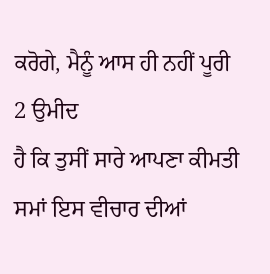ਕਰੋਗੇ, ਮੈਨੂੰ ਆਸ ਹੀ ਨਹੀਂ ਪੂਰੀ 2 ਉਮੀਦ
ਹੈ ਕਿ ਤੁਸੀਂ ਸਾਰੇ ਆਪਣਾ ਕੀਮਤੀ ਸਮਾਂ ਇਸ ਵੀਚਾਰ ਦੀਆਂ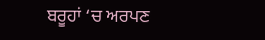ਬਰੂਹਾਂ ‘ਚ ਅਰਪਣ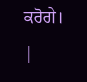ਕਰੋਗੇ। |